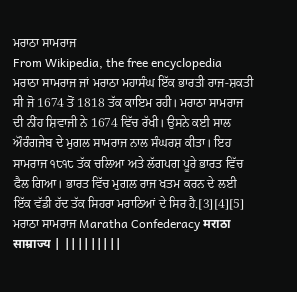ਮਰਾਠਾ ਸਾਮਰਾਜ
From Wikipedia, the free encyclopedia
ਮਰਾਠਾ ਸਾਮਰਾਜ ਜਾਂ ਮਰਾਠਾ ਮਹਾਸੰਘ ਇੱਕ ਭਾਰਤੀ ਰਾਜ-ਸ਼ਕਤੀ ਸੀ ਜੋ 1674 ਤੋਂ 1818 ਤੱਕ ਕਾਇਮ ਰਹੀ। ਮਰਾਠਾ ਸਾਮਰਾਜ ਦੀ ਨੀਂਹ ਸ਼ਿਵਾਜੀ ਨੇ 1674 ਵਿੱਚ ਰੱਖੀ। ਉਸਨੇ ਕਈ ਸਾਲ ਔਰੰਗਜੇਬ ਦੇ ਮੁਗਲ ਸਾਮਰਾਜ ਨਾਲ ਸੰਘਰਸ਼ ਕੀਤਾ। ਇਹ ਸਾਮਰਾਜ ੧੮੧੮ ਤੱਕ ਚਲਿਆ ਅਤੇ ਲੱਗਪਗ ਪੂਰੇ ਭਾਰਤ ਵਿੱਚ ਫੈਲ ਗਿਆ। ਭਾਰਤ ਵਿੱਚ ਮੁਗਲ ਰਾਜ ਖਤਮ ਕਰਨ ਦੇ ਲਈ ਇੱਕ ਵੱਡੀ ਹੱਦ ਤੱਕ ਸਿਹਰਾ ਮਰਾਠਿਆਂ ਦੇ ਸਿਰ ਹੈ.[3][4][5]
ਮਰਾਠਾ ਸਾਮਰਾਜ Maratha Confederacy मराठा साम्राज्य | |||||||||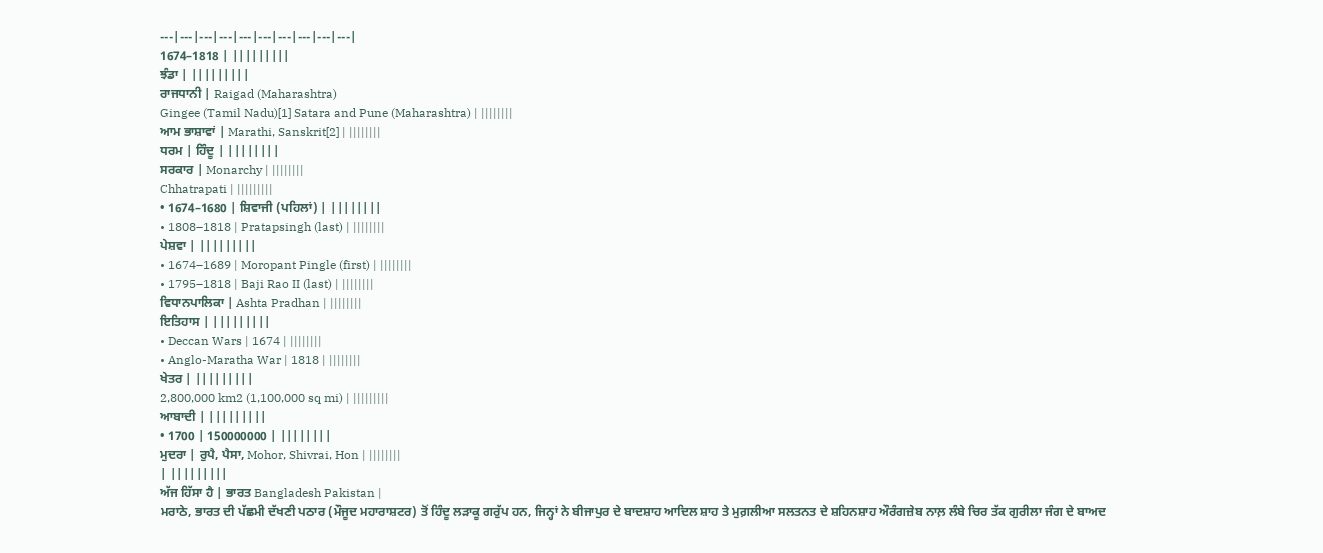---|---|---|---|---|---|---|---|---|---|
1674–1818 | |||||||||
ਝੰਡਾ | |||||||||
ਰਾਜਧਾਨੀ | Raigad (Maharashtra)
Gingee (Tamil Nadu)[1] Satara and Pune (Maharashtra) | ||||||||
ਆਮ ਭਾਸ਼ਾਵਾਂ | Marathi, Sanskrit[2] | ||||||||
ਧਰਮ | ਹਿੰਦੂ | ||||||||
ਸਰਕਾਰ | Monarchy | ||||||||
Chhatrapati | |||||||||
• 1674–1680 | ਸ਼ਿਵਾਜੀ (ਪਹਿਲਾਂ) | ||||||||
• 1808–1818 | Pratapsingh (last) | ||||||||
ਪੇਸ਼ਵਾ | |||||||||
• 1674–1689 | Moropant Pingle (first) | ||||||||
• 1795–1818 | Baji Rao II (last) | ||||||||
ਵਿਧਾਨਪਾਲਿਕਾ | Ashta Pradhan | ||||||||
ਇਤਿਹਾਸ | |||||||||
• Deccan Wars | 1674 | ||||||||
• Anglo-Maratha War | 1818 | ||||||||
ਖੇਤਰ | |||||||||
2,800,000 km2 (1,100,000 sq mi) | |||||||||
ਆਬਾਦੀ | |||||||||
• 1700 | 150000000 | ||||||||
ਮੁਦਰਾ | ਰੁਪੈ, ਪੈਸਾ, Mohor, Shivrai, Hon | ||||||||
| |||||||||
ਅੱਜ ਹਿੱਸਾ ਹੈ | ਭਾਰਤ Bangladesh Pakistan |
ਮਰਾਠੇ, ਭਾਰਤ ਦੀ ਪੱਛਮੀ ਦੱਖਣੀ ਪਠਾਰ (ਮੌਜੂਦ ਮਹਾਰਾਸ਼ਟਰ) ਤੋਂ ਹਿੰਦੂ ਲੜਾਕੂ ਗਰੁੱਪ ਹਨ, ਜਿਨ੍ਹਾਂ ਨੇ ਬੀਜਾਪੁਰ ਦੇ ਬਾਦਸ਼ਾਹ ਆਦਿਲ ਸ਼ਾਹ ਤੇ ਮੁਗ਼ਲੀਆ ਸਲਤਨਤ ਦੇ ਸ਼ਹਿਨਸ਼ਾਹ ਔਰੰਗਜ਼ੇਬ ਨਾਲ਼ ਲੰਬੇ ਚਿਰ ਤੱਕ ਗੁਰੀਲਾ ਜੰਗ ਦੇ ਬਾਅਦ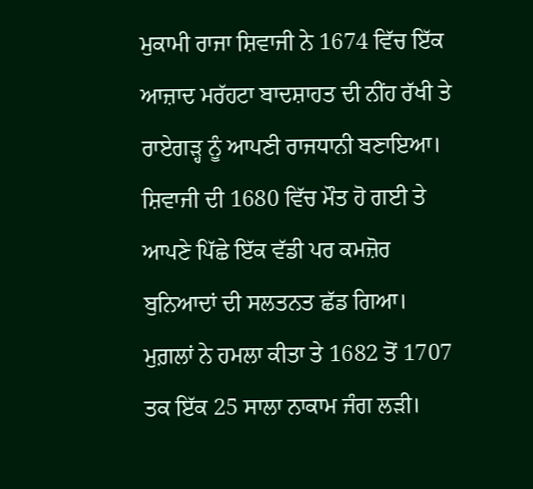ਮੁਕਾਮੀ ਰਾਜਾ ਸ਼ਿਵਾਜੀ ਨੇ 1674 ਵਿੱਚ ਇੱਕ ਆਜ਼ਾਦ ਮਰੱਹਟਾ ਬਾਦਸ਼ਾਹਤ ਦੀ ਨੀਂਹ ਰੱਖੀ ਤੇ ਰਾਏਗੜ੍ਹ ਨੂੰ ਆਪਣੀ ਰਾਜਧਾਨੀ ਬਣਾਇਆ। ਸ਼ਿਵਾਜੀ ਦੀ 1680 ਵਿੱਚ ਮੌਤ ਹੋ ਗਈ ਤੇ ਆਪਣੇ ਪਿੱਛੇ ਇੱਕ ਵੱਡੀ ਪਰ ਕਮਜ਼ੋਰ ਬੁਨਿਆਦਾਂ ਦੀ ਸਲਤਨਤ ਛੱਡ ਗਿਆ। ਮੁਗ਼ਲਾਂ ਨੇ ਹਮਲਾ ਕੀਤਾ ਤੇ 1682 ਤੋਂ 1707 ਤਕ ਇੱਕ 25 ਸਾਲਾ ਨਾਕਾਮ ਜੰਗ ਲੜੀ।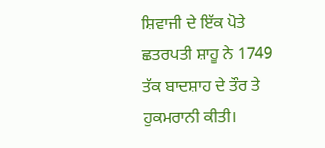ਸ਼ਿਵਾਜੀ ਦੇ ਇੱਕ ਪੋਤੇ ਛਤਰਪਤੀ ਸ਼ਾਹੂ ਨੇ 1749 ਤੱਕ ਬਾਦਸ਼ਾਹ ਦੇ ਤੌਰ ਤੇ ਹੁਕਮਰਾਨੀ ਕੀਤੀ।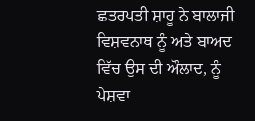ਛਤਰਪਤੀ ਸ਼ਾਹੂ ਨੇ ਬਾਲਾਜੀ ਵਿਸ਼ਵਨਾਥ ਨੂੰ ਅਤੇ ਬਾਅਦ ਵਿੱਚ ਉਸ ਦੀ ਔਲਾਦ, ਨੂੰ ਪੇਸ਼ਵਾ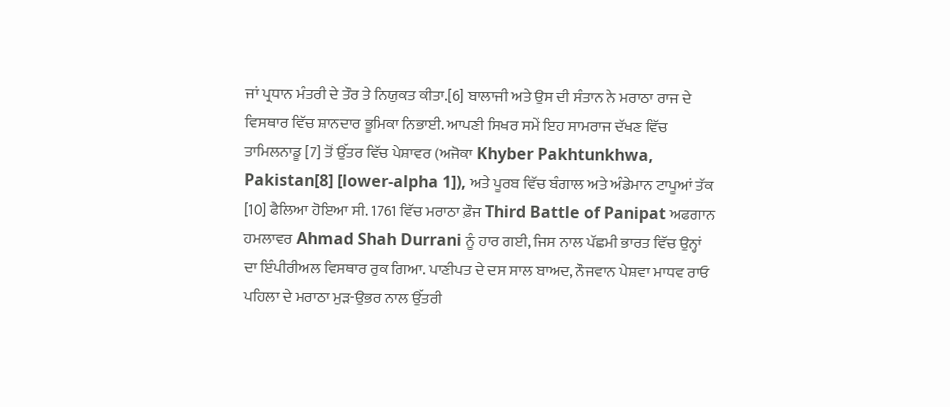ਜਾਂ ਪ੍ਰਧਾਨ ਮੰਤਰੀ ਦੇ ਤੌਰ ਤੇ ਨਿਯੁਕਤ ਕੀਤਾ.[6] ਬਾਲਾਜੀ ਅਤੇ ਉਸ ਦੀ ਸੰਤਾਨ ਨੇ ਮਰਾਠਾ ਰਾਜ ਦੇ ਵਿਸਥਾਰ ਵਿੱਚ ਸ਼ਾਨਦਾਰ ਭੂਮਿਕਾ ਨਿਭਾਈ. ਆਪਣੀ ਸਿਖਰ ਸਮੇਂ ਇਹ ਸਾਮਰਾਜ ਦੱਖਣ ਵਿੱਚ ਤਾਮਿਲਨਾਡੂ [7] ਤੋਂ ਉੱਤਰ ਵਿੱਚ ਪੇਸ਼ਾਵਰ (ਅਜੋਕਾ Khyber Pakhtunkhwa, Pakistan[8] [lower-alpha 1]), ਅਤੇ ਪੂਰਬ ਵਿੱਚ ਬੰਗਾਲ ਅਤੇ ਅੰਡੇਮਾਨ ਟਾਪੂਆਂ ਤੱਕ [10] ਫੈਲਿਆ ਹੋਇਆ ਸੀ. 1761 ਵਿੱਚ ਮਰਾਠਾ ਫ਼ੌਜ Third Battle of Panipat ਅਫਗਾਨ ਹਮਲਾਵਰ Ahmad Shah Durrani ਨੂੰ ਹਾਰ ਗਈ, ਜਿਸ ਨਾਲ ਪੱਛਮੀ ਭਾਰਤ ਵਿੱਚ ਉਨ੍ਹਾਂ ਦਾ ਇੰਪੀਰੀਅਲ ਵਿਸਥਾਰ ਰੁਕ ਗਿਆ. ਪਾਣੀਪਤ ਦੇ ਦਸ ਸਾਲ ਬਾਅਦ, ਨੌਜਵਾਨ ਪੇਸ਼ਵਾ ਮਾਧਵ ਰਾਓ ਪਹਿਲਾ ਦੇ ਮਰਾਠਾ ਮੁੜ-ਉਭਰ ਨਾਲ ਉੱਤਰੀ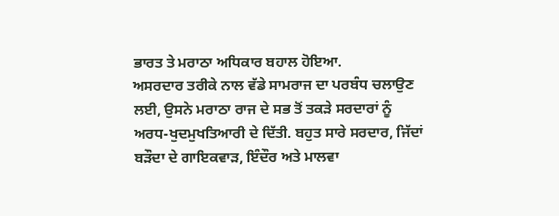ਭਾਰਤ ਤੇ ਮਰਾਠਾ ਅਧਿਕਾਰ ਬਹਾਲ ਹੋਇਆ.
ਅਸਰਦਾਰ ਤਰੀਕੇ ਨਾਲ ਵੱਡੇ ਸਾਮਰਾਜ ਦਾ ਪਰਬੰਧ ਚਲਾਉਣ ਲਈ, ਉਸਨੇ ਮਰਾਠਾ ਰਾਜ ਦੇ ਸਭ ਤੋਂ ਤਕੜੇ ਸਰਦਾਰਾਂ ਨੂੰ ਅਰਧ-ਖੁਦਮੁਖਤਿਆਰੀ ਦੇ ਦਿੱਤੀ. ਬਹੁਤ ਸਾਰੇ ਸਰਦਾਰ, ਜਿੱਦਾਂ ਬੜੌਦਾ ਦੇ ਗਾਇਕਵਾੜ, ਇੰਦੌਰ ਅਤੇ ਮਾਲਵਾ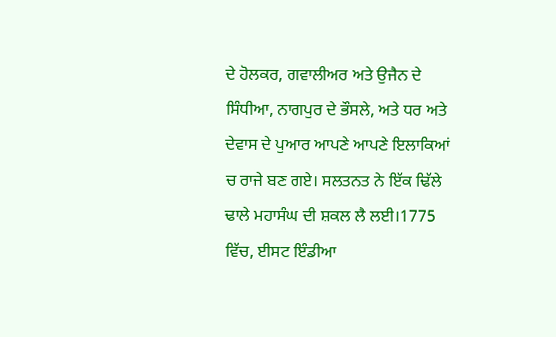ਦੇ ਹੋਲਕਰ, ਗਵਾਲੀਅਰ ਅਤੇ ਉਜੈਨ ਦੇ ਸਿੰਧੀਆ, ਨਾਗਪੁਰ ਦੇ ਭੌਸਲੇ, ਅਤੇ ਧਰ ਅਤੇ ਦੇਵਾਸ ਦੇ ਪੁਆਰ ਆਪਣੇ ਆਪਣੇ ਇਲਾਕਿਆਂ ਚ ਰਾਜੇ ਬਣ ਗਏ। ਸਲਤਨਤ ਨੇ ਇੱਕ ਢਿੱਲੇ ਢਾਲੇ ਮਹਾਸੰਘ ਦੀ ਸ਼ਕਲ ਲੈ ਲਈ।1775 ਵਿੱਚ, ਈਸਟ ਇੰਡੀਆ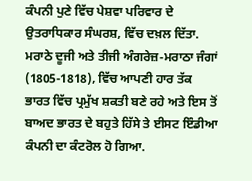ਕੰਪਨੀ ਪੁਣੇ ਵਿੱਚ ਪੇਸ਼ਵਾ ਪਰਿਵਾਰ ਦੇ ਉਤਰਾਧਿਕਾਰ ਸੰਘਰਸ਼, ਵਿੱਚ ਦਖ਼ਲ ਦਿੱਤਾ. ਮਰਾਠੇ ਦੂਜੀ ਅਤੇ ਤੀਜੀ ਅੰਗਰੇਜ਼-ਮਰਾਠਾ ਜੰਗਾਂ (1805-1818), ਵਿੱਚ ਆਪਣੀ ਹਾਰ ਤੱਕ ਭਾਰਤ ਵਿੱਚ ਪ੍ਰਮੁੱਖ ਸ਼ਕਤੀ ਬਣੇ ਰਹੇ ਅਤੇ ਇਸ ਤੋਂ ਬਾਅਦ ਭਾਰਤ ਦੇ ਬਹੁਤੇ ਹਿੱਸੇ ਤੇ ਈਸਟ ਇੰਡੀਆ ਕੰਪਨੀ ਦਾ ਕੰਟਰੋਲ ਹੋ ਗਿਆ.